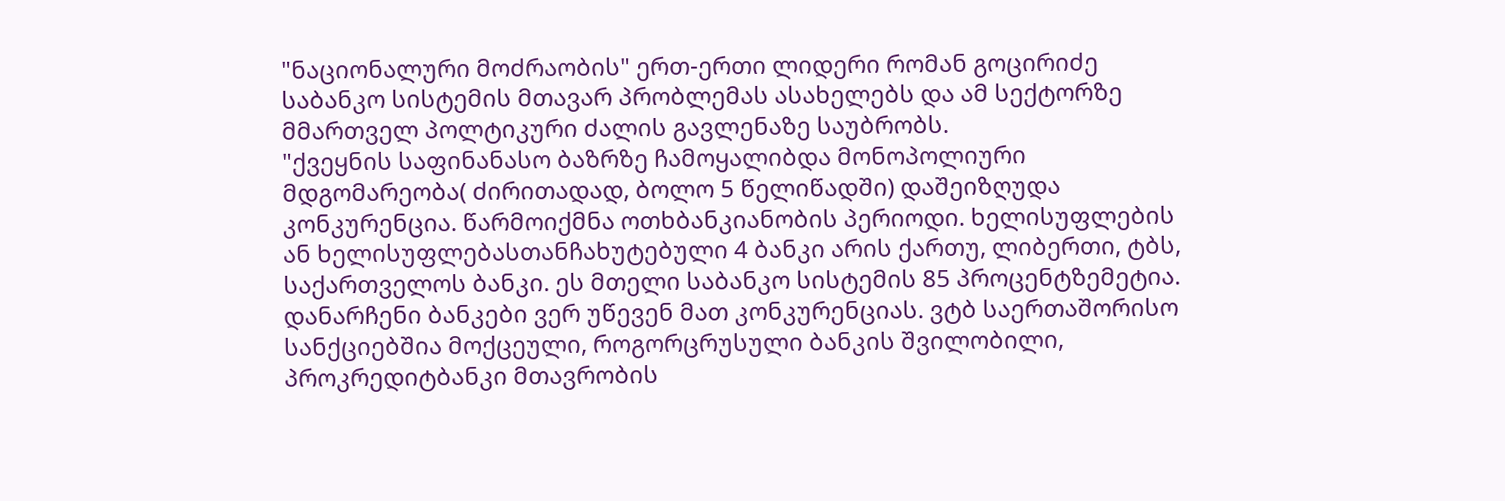"ნაციონალური მოძრაობის" ერთ-ერთი ლიდერი რომან გოცირიძე საბანკო სისტემის მთავარ პრობლემას ასახელებს და ამ სექტორზე მმართველ პოლტიკური ძალის გავლენაზე საუბრობს.
"ქვეყნის საფინანასო ბაზრზე ჩამოყალიბდა მონოპოლიური მდგომარეობა( ძირითადად, ბოლო 5 წელიწადში) დაშეიზღუდა კონკურენცია. წარმოიქმნა ოთხბანკიანობის პერიოდი. ხელისუფლების ან ხელისუფლებასთანჩახუტებული 4 ბანკი არის ქართუ, ლიბერთი, ტბს, საქართველოს ბანკი. ეს მთელი საბანკო სისტემის 85 პროცენტზემეტია. დანარჩენი ბანკები ვერ უწევენ მათ კონკურენციას. ვტბ საერთაშორისო სანქციებშია მოქცეული, როგორცრუსული ბანკის შვილობილი, პროკრედიტბანკი მთავრობის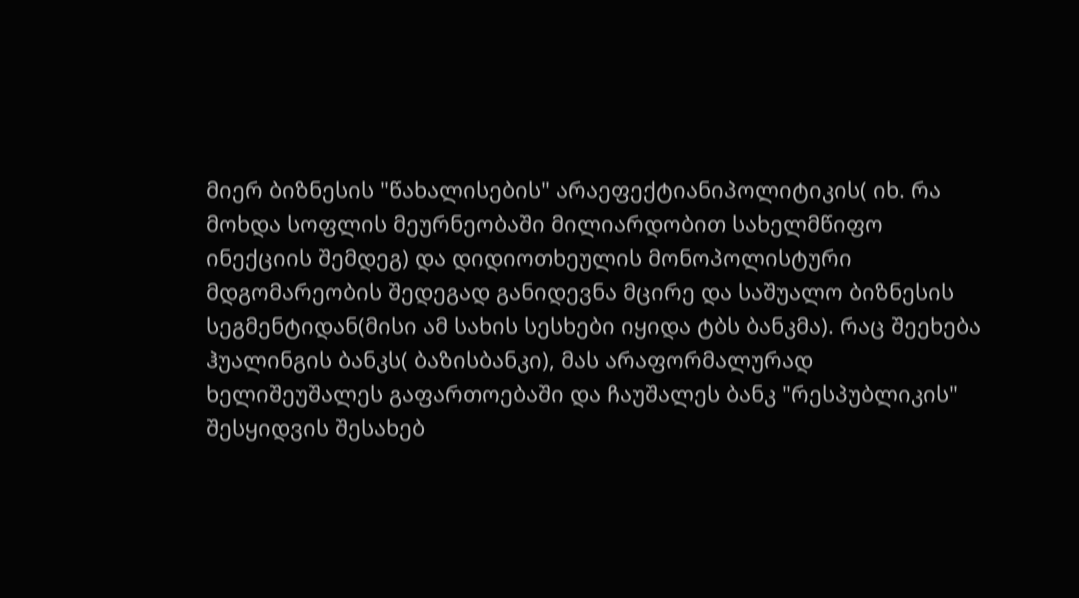მიერ ბიზნესის "წახალისების" არაეფექტიანიპოლიტიკის( იხ. რა მოხდა სოფლის მეურნეობაში მილიარდობით სახელმწიფო ინექციის შემდეგ) და დიდიოთხეულის მონოპოლისტური მდგომარეობის შედეგად განიდევნა მცირე და საშუალო ბიზნესის სეგმენტიდან(მისი ამ სახის სესხები იყიდა ტბს ბანკმა). რაც შეეხება ჰუალინგის ბანკს( ბაზისბანკი), მას არაფორმალურად ხელიშეუშალეს გაფართოებაში და ჩაუშალეს ბანკ "რესპუბლიკის" შესყიდვის შესახებ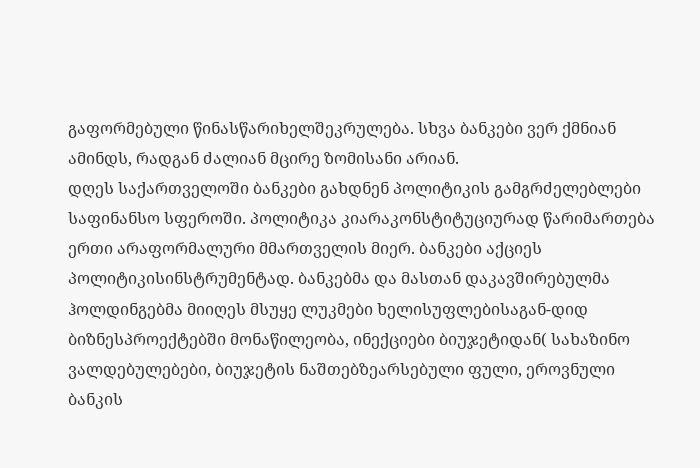გაფორმებული წინასწარიხელშეკრულება. სხვა ბანკები ვერ ქმნიან ამინდს, რადგან ძალიან მცირე ზომისანი არიან.
დღეს საქართველოში ბანკები გახდნენ პოლიტიკის გამგრძელებლები საფინანსო სფეროში. პოლიტიკა კიარაკონსტიტუციურად წარიმართება ერთი არაფორმალური მმართველის მიერ. ბანკები აქციეს პოლიტიკისინსტრუმენტად. ბანკებმა და მასთან დაკავშირებულმა ჰოლდინგებმა მიიღეს მსუყე ლუკმები ხელისუფლებისაგან-დიდ ბიზნესპროექტებში მონაწილეობა, ინექციები ბიუჯეტიდან( სახაზინო ვალდებულებები, ბიუჯეტის ნაშთებზეარსებული ფული, ეროვნული ბანკის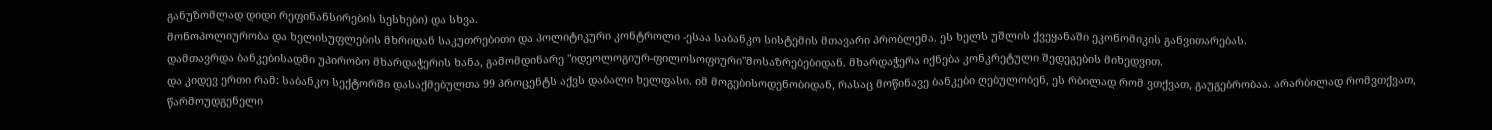განუზომლად დიდი რეფინანსირების სესხები) და სხვა.
მონოპოლიურობა და ხელისუფლების მხრიდან საკუთრებითი და პოლიტიკური კონტროლი -ესაა საბანკო სისტემის მთავარი პრობლემა. ეს ხელს უშლის ქვეყანაში ეკონომიკის განვითარებას.
დამთავრდა ბანკებისადმი უპირობო მხარდაჭერის ხანა, გამომდინარე "იდეოლოგიურ-ფილოსოფიური"მოსაზრებებიდან. მხარდაჭერა იქნება კონკრეტული შედეგების მიხედვით.
და კიდევ ერთი რამ: საბანკო სექტორში დასაქმებულთა 99 პროცენტს აქვს დაბალი ხელფასი. იმ მოგებისოდენობიდან, რასაც მოწინავე ბანკები ღებულობენ, ეს რბილად რომ ვთქვათ, გაუგებრობაა. არარბილად რომვთქვათ, წარმოუდგენელი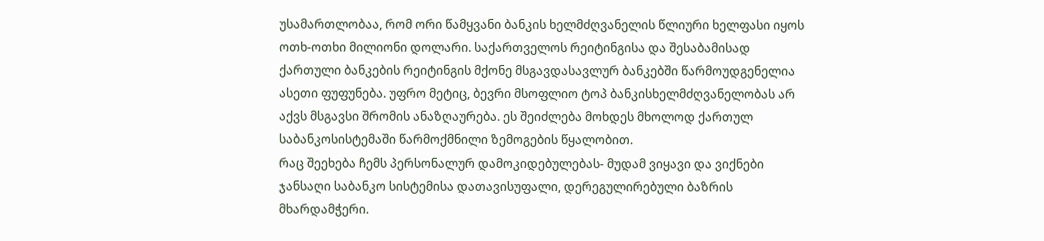უსამართლობაა, რომ ორი წამყვანი ბანკის ხელმძღვანელის წლიური ხელფასი იყოს ოთხ-ოთხი მილიონი დოლარი. საქართველოს რეიტინგისა და შესაბამისად ქართული ბანკების რეიტინგის მქონე მსგავდასავლურ ბანკებში წარმოუდგენელია ასეთი ფუფუნება. უფრო მეტიც, ბევრი მსოფლიო ტოპ ბანკისხელმძღვანელობას არ აქვს მსგავსი შრომის ანაზღაურება. ეს შეიძლება მოხდეს მხოლოდ ქართულ საბანკოსისტემაში წარმოქმნილი ზემოგების წყალობით.
რაც შეეხება ჩემს პერსონალურ დამოკიდებულებას- მუდამ ვიყავი და ვიქნები ჯანსაღი საბანკო სისტემისა დათავისუფალი, დერეგულირებული ბაზრის მხარდამჭერი.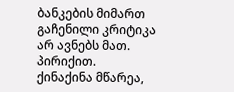ბანკების მიმართ გაჩენილი კრიტიკა არ ავნებს მათ. პირიქით.
ქინაქინა მწარეა,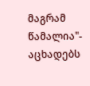მაგრამ წამალია"- აცხადებს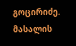გოცირიძე.
მასალის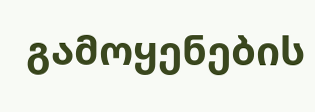გამოყენების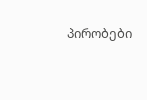პირობები